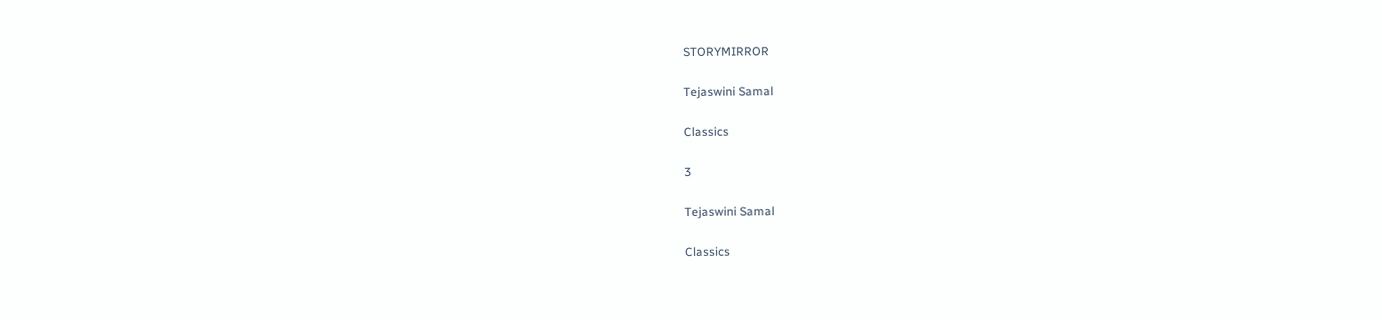STORYMIRROR

Tejaswini Samal

Classics

3

Tejaswini Samal

Classics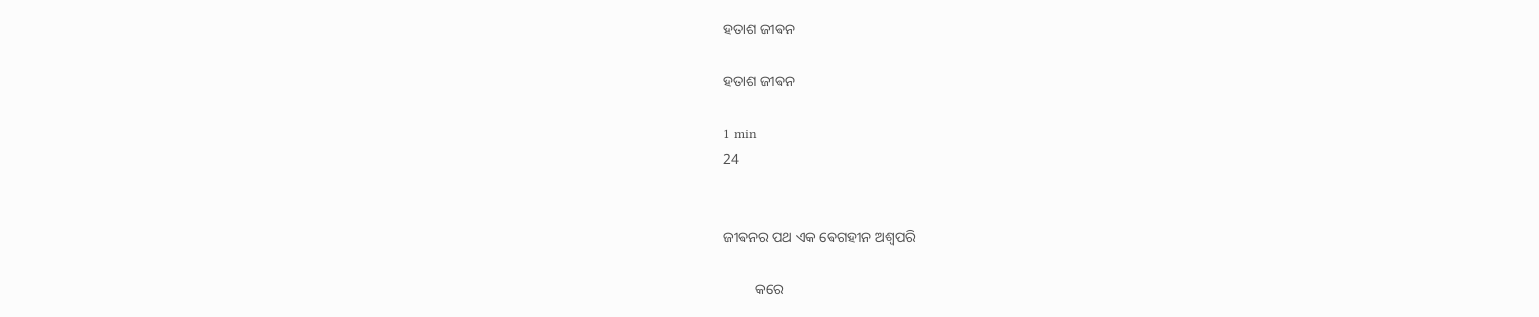ହତାଶ ଜୀଵନ

ହତାଶ ଜୀଵନ

1 min
24


ଜୀଵନର ପଥ ଏକ ଵେଗହୀନ ଅଶ୍ଵପରି

         କରେ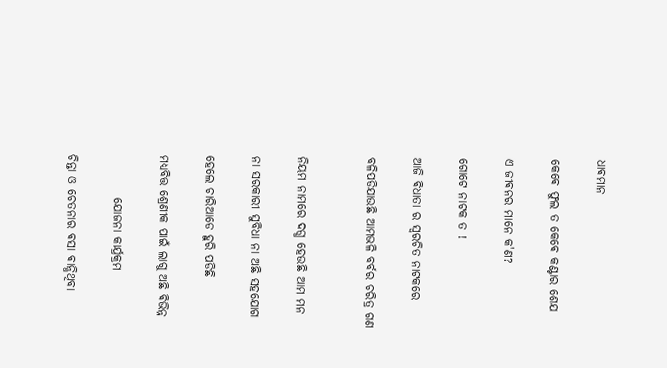ଧାଵମାନ

କେଵେ ଫୁଲ ତ କେଵେ କଣ୍ଟାର ଶେଯ

ଏ ଜୀଵନର ମାନେ କ'ଣ?

ଗୋଟେ ନାଟକ ତ !

ଆଜି ଵିଧାତା ର ସ୍ଵରଚିତ ନାଟକରେ

ବଳିପଡିଯାଉଛି ଆମଭଳି ବର୍ବର ଚରିତ୍ର ଗଣ


ନିୟମ ନାମରେ ଦଗ୍ଧ ହେଉଛି ଆମ ମନ

ନା ସରକାରୀ ସୁବିଧା ନା ଅଛି ସହଯୋଗ

ହେଲେ ଚାରିଆଡେ ହୁରି ପଡିଛି

ମଧ୍ୟବିତ୍ତ ଶ୍ରେଣୀକ ପାଇଁ ଲାଗୁ ଅଛି ଵିଭିନ୍ନ

         ଯୋଜନା କାର୍ଯ୍ରକ୍ରମ

ଚିନ୍ତା ଓ ଚେତନାର ଵସା ଵାନ୍ଧିଥିବା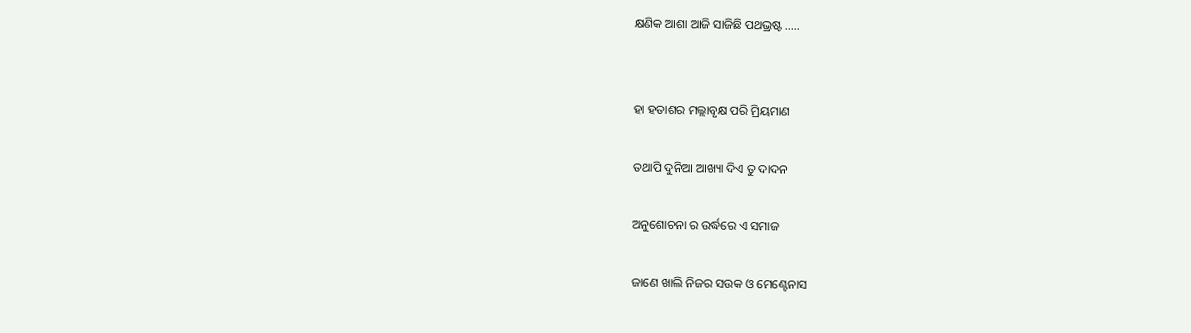କ୍ଷଣିକ ଆଶା ଆଜି ସାଜିଛି ପଥଭ୍ରଷ୍ଟ .....


ହା ହତାଶର ମଲ୍ଲାବୃକ୍ଷ ପରି ମ୍ରିୟମାଣ

ତଥାପି ଦୁନିଆ ଆଖ୍ୟା ଦିଏ ତୁ ଦାଦନ

ଅନୁଶୋଚନା ର ଉର୍ଦ୍ଧରେ ଏ ସମାଜ

ଜାଣେ ଖାଲି ନିଜର ସଉକ ଓ ମେଣ୍ଟେନାସ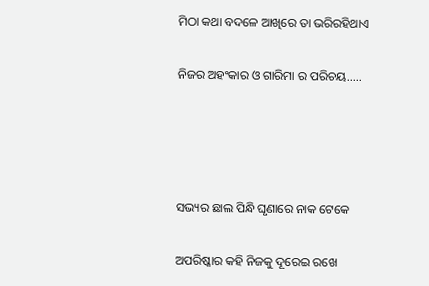ମିଠା କଥା ବଦଳେ ଆଖିରେ ତା ଭରିରହିଥାଏ

ନିଜର ଅହଂକାର ଓ ଗାରିମା ର ପରିଚୟ.....




ସଭ୍ୟର ଛାଲ ପିନ୍ଧି ଘୃଣାରେ ନାକ ଟେକେ

ଅପରିଷ୍କାର କହି ନିଜକୁ ଦୂରେଇ ରଖେ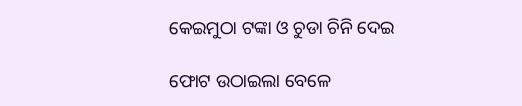କେଇମୁଠା ଟଙ୍କା ଓ ଚୁଡା ଚିନି ଦେଇ

ଫୋଟ ଉଠାଇଲା ବେଳେ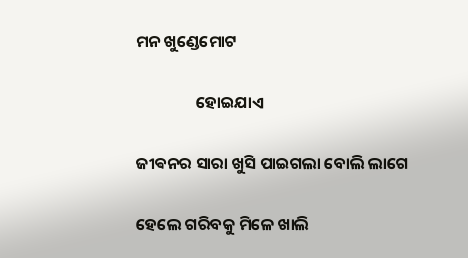ମନ ଖୁଣ୍ଡେମୋଟ

                ହୋଇଯାଏ

ଜୀଵନର ସାରା ଖୁସି ପାଇଗଲା ବୋଲି ଲାଗେ

ହେଲେ ଗରିବକୁ ମିଳେ ଖାଲି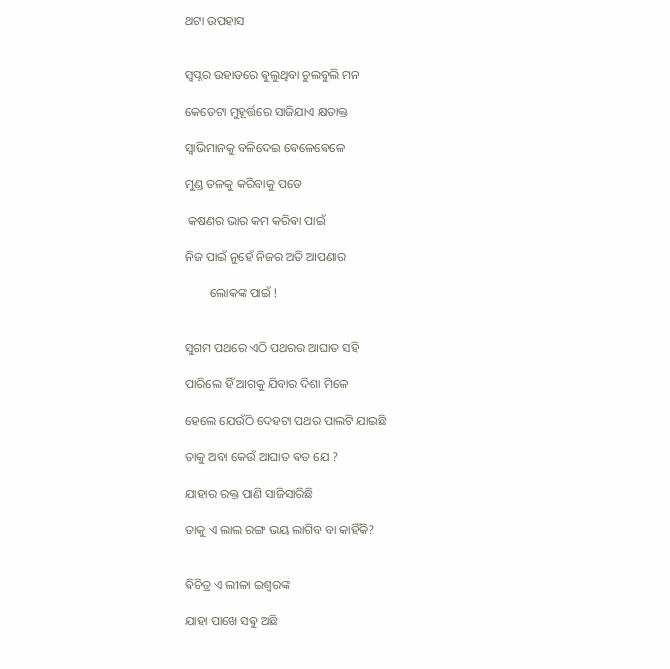ଥଟା ଉପହାସ


ସ୍ଵପ୍ନର ଉହାଡରେ ଵୁଲୁଥିବା ଚୁଲବୁଲି ମନ

କେତେଟା ମୁହୂର୍ତ୍ତରେ ସାଜିଯାଏ କ୍ଷତାକ୍ତ

ସ୍ଵାଭିମାନକୁ ବଳିଦେଇ ଵେଳେଵେଳେ

ମୁଣ୍ଡ ତଳକୁ କରିବାକୁ ପଡେ

 କଷଣର ଭାର କମ କରିଵା ପାଇଁ

ନିଜ ପାଇଁ ନୁହେଁ ନିଜର ଅତି ଆପଣାର

        ଲୋକଙ୍କ ପାଇଁ !


ସୁଗମ ପଥରେ ଏଠି ପଥରର ଆଘାତ ସହି

ପାରିଲେ ହିଁ ଆଗକୁ ଯିବାର ଦିଶା ମିଳେ

ହେଲେ ଯେଉଁଠି ଦେହଟା ପଥର ପାଲଟି ଯାଇଛି

ତାକୁ ଅବା କେଉଁ ଆଘାତ ଵଡ ଯେ ?

ଯାହାର ରକ୍ତ ପାଣି ସାଜିସାରିଛି

ତାକୁ ଏ ଲାଲ ରଙ୍ଗ ଭୟ ଲାଗିବ ବା କାହିଁକି?


ଵିଚିତ୍ର ଏ ଲୀଳା ଇଶ୍ବରଙ୍କ

ଯାହା ପାଖେ ସଵୁ ଅଛି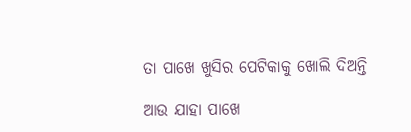ତା ପାଖେ ଖୁସିର ପେଟିକାକୁ ଖୋଲି ଦିଅନ୍ତି

ଆଉ ଯାହା ପାଖେ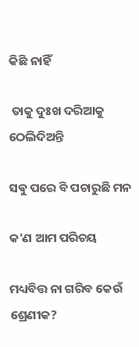କିଛି ନାହିଁ

 ତାକୁ ଦୁଃଖ ଦରିଆକୁ ଠେଲିଦିଅନ୍ତି

ସଵୁ ପରେ ବି ପଚାରୁଛି ମନ

କ'ଣ ଆମ ପରିଚୟ

ମଧ୍ୟବିତ୍ତ ନା ଗରିବ କେଉଁ ଶ୍ରେଣୀକ?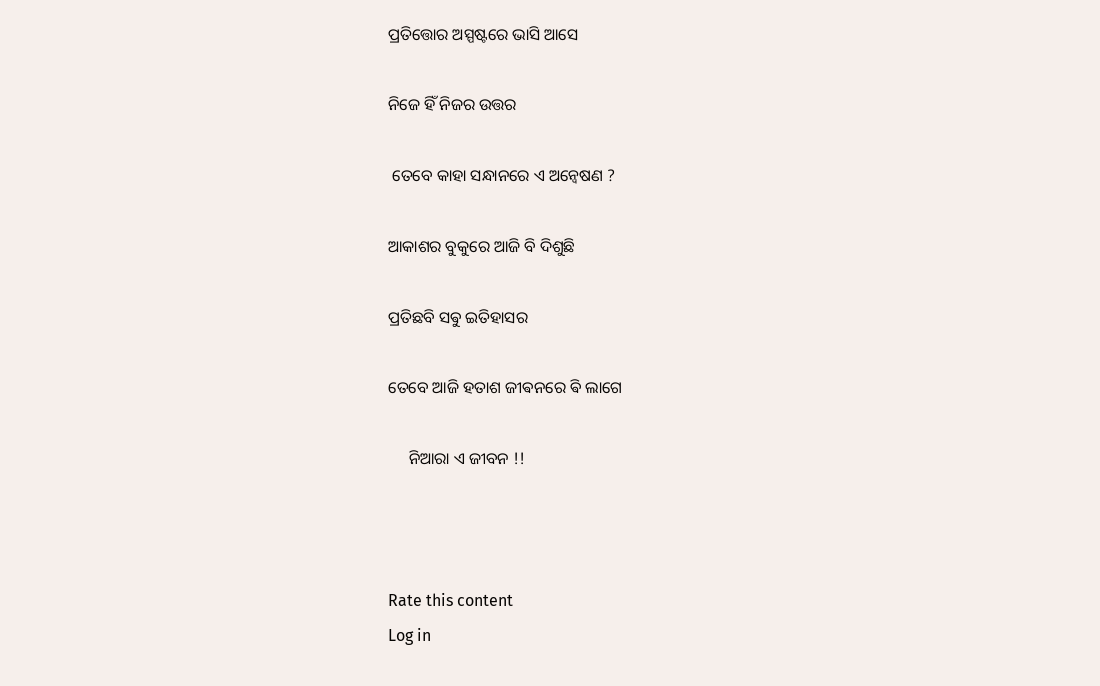ପ୍ରତିତ୍ତୋର ଅସ୍ପଷ୍ଟରେ ଭାସି ଆସେ

ନିଜେ ହିଁ ନିଜର ଉତ୍ତର

 ତେବେ କାହା ସନ୍ଧାନରେ ଏ ଅନ୍ୱେଷଣ ?

ଆକାଶର ବୁକୁରେ ଆଜି ବି ଦିଶୁଛି

ପ୍ରତିଛବି ସଵୁ ଇତିହାସର

ତେବେ ଆଜି ହତାଶ ଜୀଵନରେ ଵି ଲାଗେ

     ନିଆରା ଏ ଜୀବନ !!



Rate this content
Log in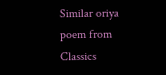Similar oriya poem from Classics